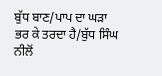ਬੁੱਧ ਬਾਣ/ਪਾਪ ਦਾ ਘੜਾ ਭਰ ਕੇ ਤਰਦਾ ਹੈ/ਬੁੱਧ ਸਿੰਘ ਨੀਲੋਂ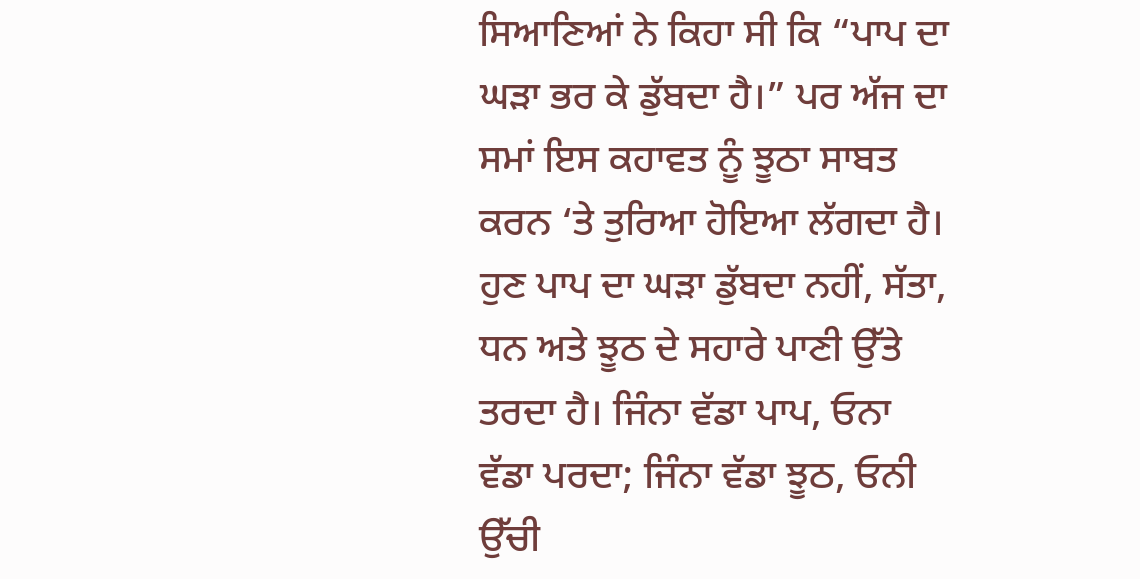ਸਿਆਣਿਆਂ ਨੇ ਕਿਹਾ ਸੀ ਕਿ “ਪਾਪ ਦਾ ਘੜਾ ਭਰ ਕੇ ਡੁੱਬਦਾ ਹੈ।” ਪਰ ਅੱਜ ਦਾ ਸਮਾਂ ਇਸ ਕਹਾਵਤ ਨੂੰ ਝੂਠਾ ਸਾਬਤ ਕਰਨ ‘ਤੇ ਤੁਰਿਆ ਹੋਇਆ ਲੱਗਦਾ ਹੈ। ਹੁਣ ਪਾਪ ਦਾ ਘੜਾ ਡੁੱਬਦਾ ਨਹੀਂ, ਸੱਤਾ, ਧਨ ਅਤੇ ਝੂਠ ਦੇ ਸਹਾਰੇ ਪਾਣੀ ਉੱਤੇ ਤਰਦਾ ਹੈ। ਜਿੰਨਾ ਵੱਡਾ ਪਾਪ, ਓਨਾ ਵੱਡਾ ਪਰਦਾ; ਜਿੰਨਾ ਵੱਡਾ ਝੂਠ, ਓਨੀ ਉੱਚੀ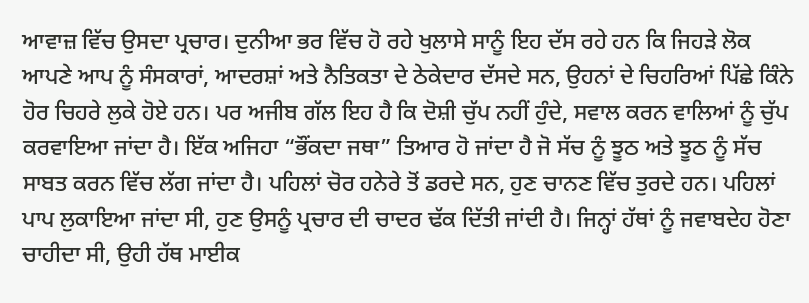ਆਵਾਜ਼ ਵਿੱਚ ਉਸਦਾ ਪ੍ਰਚਾਰ। ਦੁਨੀਆ ਭਰ ਵਿੱਚ ਹੋ ਰਹੇ ਖੁਲਾਸੇ ਸਾਨੂੰ ਇਹ ਦੱਸ ਰਹੇ ਹਨ ਕਿ ਜਿਹੜੇ ਲੋਕ ਆਪਣੇ ਆਪ ਨੂੰ ਸੰਸਕਾਰਾਂ, ਆਦਰਸ਼ਾਂ ਅਤੇ ਨੈਤਿਕਤਾ ਦੇ ਠੇਕੇਦਾਰ ਦੱਸਦੇ ਸਨ, ਉਹਨਾਂ ਦੇ ਚਿਹਰਿਆਂ ਪਿੱਛੇ ਕਿੰਨੇ ਹੋਰ ਚਿਹਰੇ ਲੁਕੇ ਹੋਏ ਹਨ। ਪਰ ਅਜੀਬ ਗੱਲ ਇਹ ਹੈ ਕਿ ਦੋਸ਼ੀ ਚੁੱਪ ਨਹੀਂ ਹੁੰਦੇ, ਸਵਾਲ ਕਰਨ ਵਾਲਿਆਂ ਨੂੰ ਚੁੱਪ ਕਰਵਾਇਆ ਜਾਂਦਾ ਹੈ। ਇੱਕ ਅਜਿਹਾ “ਭੌਂਕਦਾ ਜਥਾ” ਤਿਆਰ ਹੋ ਜਾਂਦਾ ਹੈ ਜੋ ਸੱਚ ਨੂੰ ਝੂਠ ਅਤੇ ਝੂਠ ਨੂੰ ਸੱਚ ਸਾਬਤ ਕਰਨ ਵਿੱਚ ਲੱਗ ਜਾਂਦਾ ਹੈ। ਪਹਿਲਾਂ ਚੋਰ ਹਨੇਰੇ ਤੋਂ ਡਰਦੇ ਸਨ, ਹੁਣ ਚਾਨਣ ਵਿੱਚ ਤੁਰਦੇ ਹਨ। ਪਹਿਲਾਂ ਪਾਪ ਲੁਕਾਇਆ ਜਾਂਦਾ ਸੀ, ਹੁਣ ਉਸਨੂੰ ਪ੍ਰਚਾਰ ਦੀ ਚਾਦਰ ਢੱਕ ਦਿੱਤੀ ਜਾਂਦੀ ਹੈ। ਜਿਨ੍ਹਾਂ ਹੱਥਾਂ ਨੂੰ ਜਵਾਬਦੇਹ ਹੋਣਾ ਚਾਹੀਦਾ ਸੀ, ਉਹੀ ਹੱਥ ਮਾਈਕ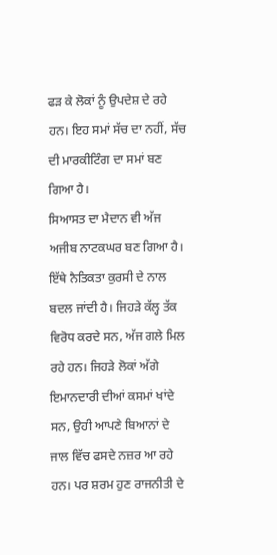ਫੜ ਕੇ ਲੋਕਾਂ ਨੂੰ ਉਪਦੇਸ਼ ਦੇ ਰਹੇ ਹਨ। ਇਹ ਸਮਾਂ ਸੱਚ ਦਾ ਨਹੀਂ, ਸੱਚ ਦੀ ਮਾਰਕੀਟਿੰਗ ਦਾ ਸਮਾਂ ਬਣ ਗਿਆ ਹੈ।
ਸਿਆਸਤ ਦਾ ਮੈਦਾਨ ਵੀ ਅੱਜ ਅਜੀਬ ਨਾਟਕਘਰ ਬਣ ਗਿਆ ਹੈ। ਇੱਥੇ ਨੈਤਿਕਤਾ ਕੁਰਸੀ ਦੇ ਨਾਲ ਬਦਲ ਜਾਂਦੀ ਹੈ। ਜਿਹੜੇ ਕੱਲ੍ਹ ਤੱਕ ਵਿਰੋਧ ਕਰਦੇ ਸਨ, ਅੱਜ ਗਲੇ ਮਿਲ ਰਹੇ ਹਨ। ਜਿਹੜੇ ਲੋਕਾਂ ਅੱਗੇ ਇਮਾਨਦਾਰੀ ਦੀਆਂ ਕਸਮਾਂ ਖਾਂਦੇ ਸਨ, ਉਹੀ ਆਪਣੇ ਬਿਆਨਾਂ ਦੇ ਜਾਲ ਵਿੱਚ ਫਸਦੇ ਨਜ਼ਰ ਆ ਰਹੇ ਹਨ। ਪਰ ਸ਼ਰਮ ਹੁਣ ਰਾਜਨੀਤੀ ਦੇ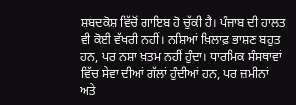ਸ਼ਬਦਕੋਸ਼ ਵਿੱਚੋਂ ਗਾਇਬ ਹੋ ਚੁੱਕੀ ਹੈ। ਪੰਜਾਬ ਦੀ ਹਾਲਤ ਵੀ ਕੋਈ ਵੱਖਰੀ ਨਹੀਂ। ਨਸ਼ਿਆਂ ਖ਼ਿਲਾਫ਼ ਭਾਸ਼ਣ ਬਹੁਤ ਹਨ, ਪਰ ਨਸ਼ਾ ਖ਼ਤਮ ਨਹੀਂ ਹੁੰਦਾ। ਧਾਰਮਿਕ ਸੰਸਥਾਵਾਂ ਵਿੱਚ ਸੇਵਾ ਦੀਆਂ ਗੱਲਾਂ ਹੁੰਦੀਆਂ ਹਨ, ਪਰ ਜ਼ਮੀਨਾਂ ਅਤੇ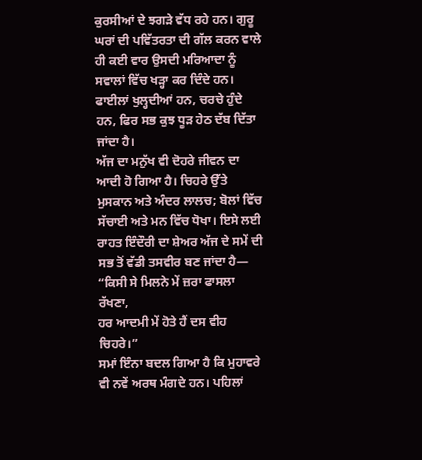ਕੁਰਸੀਆਂ ਦੇ ਝਗੜੇ ਵੱਧ ਰਹੇ ਹਨ। ਗੁਰੂ ਘਰਾਂ ਦੀ ਪਵਿੱਤਰਤਾ ਦੀ ਗੱਲ ਕਰਨ ਵਾਲੇ ਹੀ ਕਈ ਵਾਰ ਉਸਦੀ ਮਰਿਆਦਾ ਨੂੰ ਸਵਾਲਾਂ ਵਿੱਚ ਖੜ੍ਹਾ ਕਰ ਦਿੰਦੇ ਹਨ। ਫਾਈਲਾਂ ਖੁਲ੍ਹਦੀਆਂ ਹਨ, ਚਰਚੇ ਹੁੰਦੇ ਹਨ, ਫਿਰ ਸਭ ਕੁਝ ਧੂੜ ਹੇਠ ਦੱਬ ਦਿੱਤਾ ਜਾਂਦਾ ਹੈ।
ਅੱਜ ਦਾ ਮਨੁੱਖ ਵੀ ਦੋਹਰੇ ਜੀਵਨ ਦਾ ਆਦੀ ਹੋ ਗਿਆ ਹੈ। ਚਿਹਰੇ ਉੱਤੇ ਮੁਸਕਾਨ ਅਤੇ ਅੰਦਰ ਲਾਲਚ; ਬੋਲਾਂ ਵਿੱਚ ਸੱਚਾਈ ਅਤੇ ਮਨ ਵਿੱਚ ਧੋਖਾ। ਇਸੇ ਲਈ ਰਾਹਤ ਇੰਦੌਰੀ ਦਾ ਸ਼ੇਅਰ ਅੱਜ ਦੇ ਸਮੇਂ ਦੀ ਸਭ ਤੋਂ ਵੱਡੀ ਤਸਵੀਰ ਬਣ ਜਾਂਦਾ ਹੈ—
“ਕਿਸੀ ਸੇ ਮਿਲਨੇ ਮੇਂ ਜ਼ਰਾ ਫਾਸਲਾ ਰੱਖਣਾ,
ਹਰ ਆਦਮੀ ਮੇਂ ਹੋਤੇ ਹੈਂ ਦਸ ਵੀਹ ਚਿਹਰੇ।”
ਸਮਾਂ ਇੰਨਾ ਬਦਲ ਗਿਆ ਹੈ ਕਿ ਮੁਹਾਵਰੇ ਵੀ ਨਵੇਂ ਅਰਥ ਮੰਗਦੇ ਹਨ। ਪਹਿਲਾਂ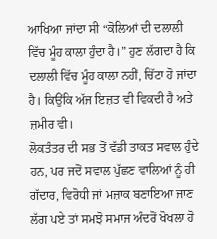ਆਖਿਆ ਜਾਂਦਾ ਸੀ “ਕੋਲਿਆਂ ਦੀ ਦਲਾਲੀ ਵਿੱਚ ਮੂੰਹ ਕਾਲਾ ਹੁੰਦਾ ਹੈ।” ਹੁਣ ਲੱਗਦਾ ਹੈ ਕਿ ਦਲਾਲੀ ਵਿੱਚ ਮੂੰਹ ਕਾਲਾ ਨਹੀਂ, ਚਿੱਟਾ ਹੋ ਜਾਂਦਾ ਹੈ। ਕਿਉਂਕਿ ਅੱਜ ਇਜ਼ਤ ਵੀ ਵਿਕਦੀ ਹੈ ਅਤੇ ਜ਼ਮੀਰ ਵੀ।
ਲੋਕਤੰਤਰ ਦੀ ਸਭ ਤੋਂ ਵੱਡੀ ਤਾਕਤ ਸਵਾਲ ਹੁੰਦੇ ਹਨ, ਪਰ ਜਦੋਂ ਸਵਾਲ ਪੁੱਛਣ ਵਾਲਿਆਂ ਨੂੰ ਹੀ ਗੱਦਾਰ, ਵਿਰੋਧੀ ਜਾਂ ਮਜ਼ਾਕ ਬਣਾਇਆ ਜਾਣ ਲੱਗ ਪਏ ਤਾਂ ਸਮਝੋ ਸਮਾਜ ਅੰਦਰੋਂ ਖੋਖਲਾ ਹੋ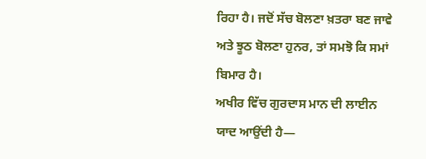ਰਿਹਾ ਹੈ। ਜਦੋਂ ਸੱਚ ਬੋਲਣਾ ਖ਼ਤਰਾ ਬਣ ਜਾਵੇ ਅਤੇ ਝੂਠ ਬੋਲਣਾ ਹੁਨਰ, ਤਾਂ ਸਮਝੋ ਕਿ ਸਮਾਂ ਬਿਮਾਰ ਹੈ।
ਅਖੀਰ ਵਿੱਚ ਗੁਰਦਾਸ ਮਾਨ ਦੀ ਲਾਈਨ ਯਾਦ ਆਉਂਦੀ ਹੈ—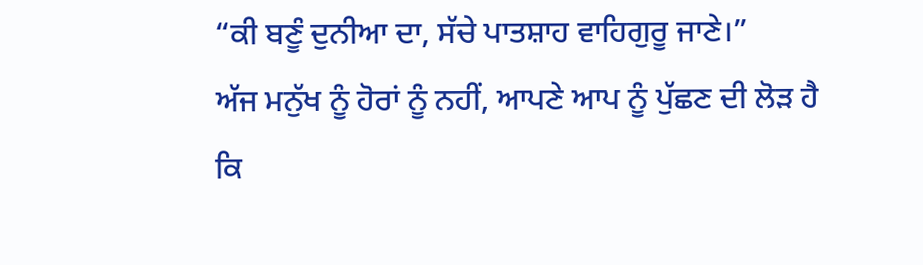“ਕੀ ਬਣੂੰ ਦੁਨੀਆ ਦਾ, ਸੱਚੇ ਪਾਤਸ਼ਾਹ ਵਾਹਿਗੁਰੂ ਜਾਣੇ।”
ਅੱਜ ਮਨੁੱਖ ਨੂੰ ਹੋਰਾਂ ਨੂੰ ਨਹੀਂ, ਆਪਣੇ ਆਪ ਨੂੰ ਪੁੱਛਣ ਦੀ ਲੋੜ ਹੈ ਕਿ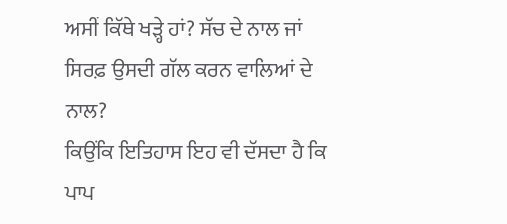ਅਸੀਂ ਕਿੱਥੇ ਖੜ੍ਹੇ ਹਾਂ? ਸੱਚ ਦੇ ਨਾਲ ਜਾਂ ਸਿਰਫ਼ ਉਸਦੀ ਗੱਲ ਕਰਨ ਵਾਲਿਆਂ ਦੇ ਨਾਲ?
ਕਿਉਂਕਿ ਇਤਿਹਾਸ ਇਹ ਵੀ ਦੱਸਦਾ ਹੈ ਕਿ ਪਾਪ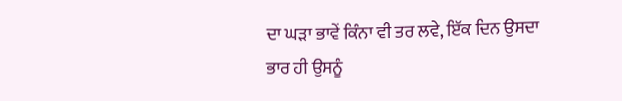ਦਾ ਘੜਾ ਭਾਵੇਂ ਕਿੰਨਾ ਵੀ ਤਰ ਲਵੇ, ਇੱਕ ਦਿਨ ਉਸਦਾ ਭਾਰ ਹੀ ਉਸਨੂੰ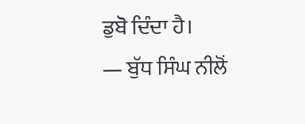ਡੁਬੋ ਦਿੰਦਾ ਹੈ।
— ਬੁੱਧ ਸਿੰਘ ਨੀਲੋਂ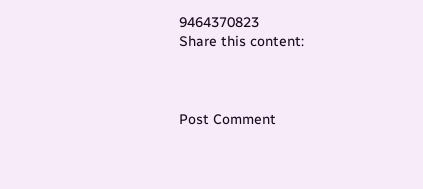9464370823
Share this content:



Post Comment